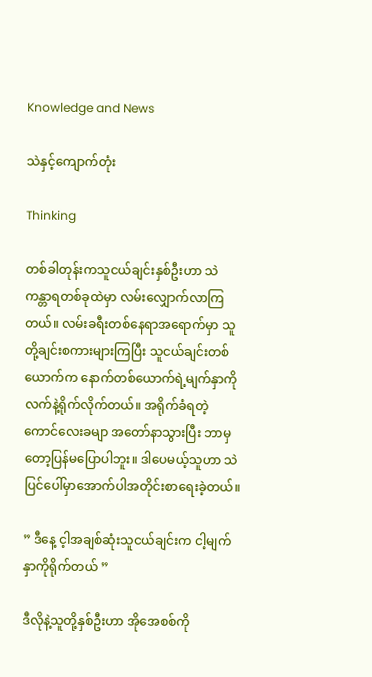Knowledge and News

သဲနှင့်ကျောက်တုံး

Thinking

တစ်ခါတုန်းကသူငယ်ချင်းနှစ်ဦးဟာ သဲကန္တာရတစ်ခုထဲမှာ လမ်းလျှောက်လာကြတယ်။ လမ်းခရီးတစ်နေရာအရောက်မှာ သူတို့ချင်းစကားများကြပြီး သူငယ်ချင်းတစ်ယောက်က နောက်တစ်ယောက်ရဲ့မျက်နှာကို လက်နဲ့ရိုက်လိုက်တယ်။ အရိုက်ခံရတဲ့ ကောင်လေးခမျာ အတော်နာသွားပြီး ဘာမှတော့ပြန်မပြောပါဘူး။ ဒါပေမယ့်သူဟာ သဲပြင်ပေါ်မှာအောက်ပါအတိုင်းစာရေးခဲ့တယ်။

” ဒီနေ့ င့ါအချစ်ဆုံးသူငယ်ချင်းက ငါ့မျက်နှာကိုရိုက်တယ် ”

ဒီလိုနဲ့သူတို့နှစ်ဦးဟာ အိုအေစစ်ကို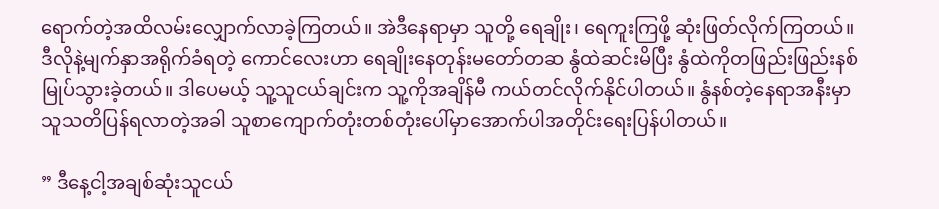ရောက်တဲ့အထိလမ်းလျှောက်လာခဲ့ကြတယ်။ အဲဒီနေရာမှာ သူတို့ ရေချိုး၊ ရေကူးကြဖို့ ဆုံးဖြတ်လိုက်ကြတယ်။ ဒီလိုနဲ့မျက်နှာအရိုက်ခံရတဲ့ ကောင်လေးဟာ ရေချိုးနေတုန်းမတော်တဆ နွံထဲဆင်းမိပြီး နွံထဲကိုတဖြည်းဖြည်းနစ်မြုပ်သွားခဲ့တယ်။ ဒါပေမယ့် သူ့သူငယ်ချင်းက သူ့ကိုအချိန်မီ ကယ်တင်လိုက်နိုင်ပါတယ်။ နွံနစ်တဲ့နေရာအနီးမှာ သူသတိပြန်ရလာတဲ့အခါ သူစာကျောက်တုံးတစ်တုံးပေါ်မှာအောက်ပါအတိုင်းရေးပြန်ပါတယ်။

” ဒီနေ့ငါ့အချစ်ဆုံးသူငယ်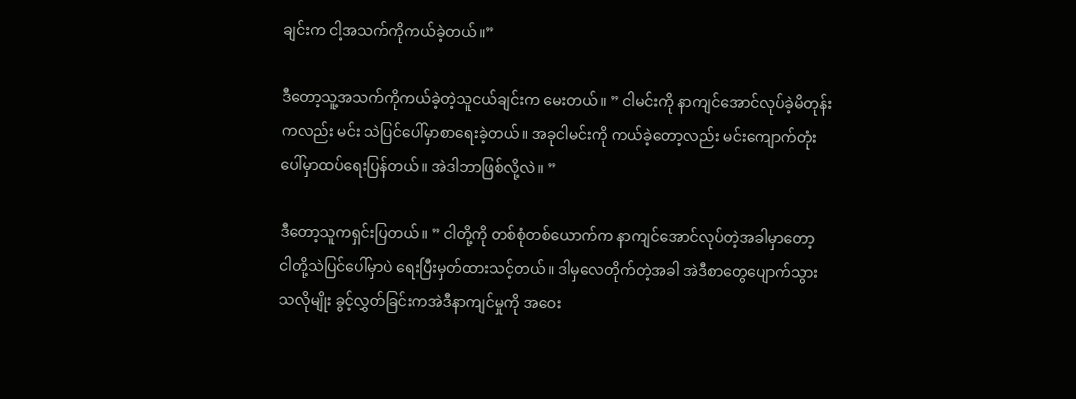ချင်းက ငါ့အသက်ကိုကယ်ခဲ့တယ်။”

ဒီတော့သူ့အသက်ကိုကယ်ခဲ့တဲ့သူငယ်ချင်းက မေးတယ်။ ” ငါမင်းကို နာကျင်အောင်လုပ်ခဲ့မိတုန်းကလည်း မင်း သဲပြင်ပေါ်မှာစာရေးခဲ့တယ်။ အခုငါမင်းကို ကယ်ခဲ့တော့လည်း မင်းကျောက်တုံးပေါ်မှာထပ်ရေးပြန်တယ်။ အဲဒါဘာဖြစ်လို့လဲ။ ”

ဒီတော့သူကရှင်းပြတယ်။ ” ငါတို့ကို တစ်စုံတစ်ယောက်က နာကျင်အောင်လုပ်တဲ့အခါမှာတော့ ငါတို့သဲပြင်ပေါ်မှာပဲ ရေးပြီးမှတ်ထားသင့်တယ်။ ဒါမှလေတိုက်တဲ့အခါ အဲဒီစာတွေပျောက်သွားသလိုမျိုး ခွင့်လွှတ်ခြင်းကအဲဒီနာကျင်မှုကို အဝေး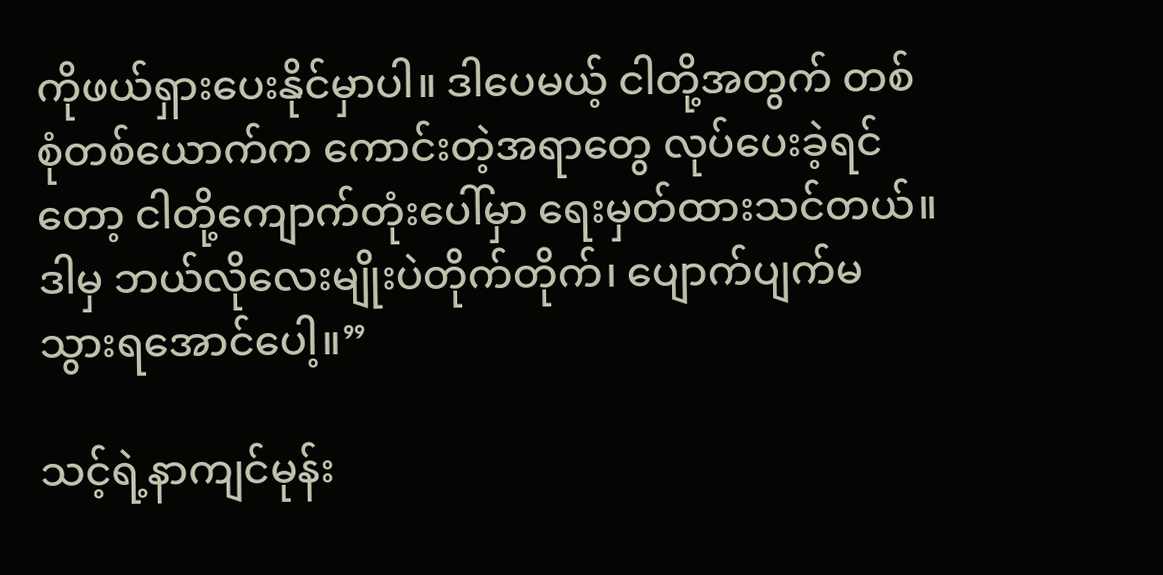ကိုဖယ်ရှားပေးနိုင်မှာပါ။ ဒါပေမယ့် ငါတို့အတွက် တစ်စုံတစ်ယောက်က ကောင်းတဲ့အရာတွေ လုပ်ပေးခဲ့ရင်တော့ ငါတို့ကျောက်တုံးပေါ်မှာ ရေးမှတ်ထားသင်တယ်။ ဒါမှ ဘယ်လိုလေးမျိုးပဲတိုက်တိုက်၊ ပျောက်ပျက်မသွားရအောင်ပေါ့။”

သင့်ရဲ့နာကျင်မုန်း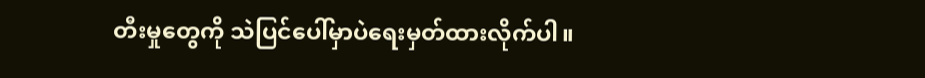တီးမှုတွေကို သဲပြင်ပေါ်မှာပဲရေးမှတ်ထားလိုက်ပါ။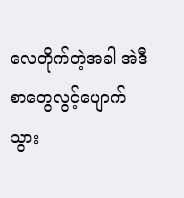လေတိုက်တဲ့အခါ အဲဒီစာတွေလွင့်ပျောက်သွား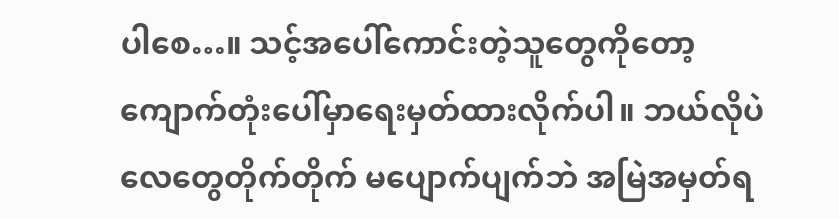ပါစေ…။ သင့်အပေါ်ကောင်းတဲ့သူတွေကိုတော့ ကျောက်တုံးပေါ်မှာရေးမှတ်ထားလိုက်ပါ။ ဘယ်လိုပဲလေတွေတိုက်တိုက် မပျောက်ပျက်ဘဲ အမြဲအမှတ်ရ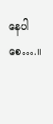နေပါစေ….။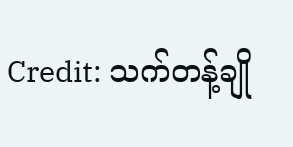Credit: သက်တန့်ချို